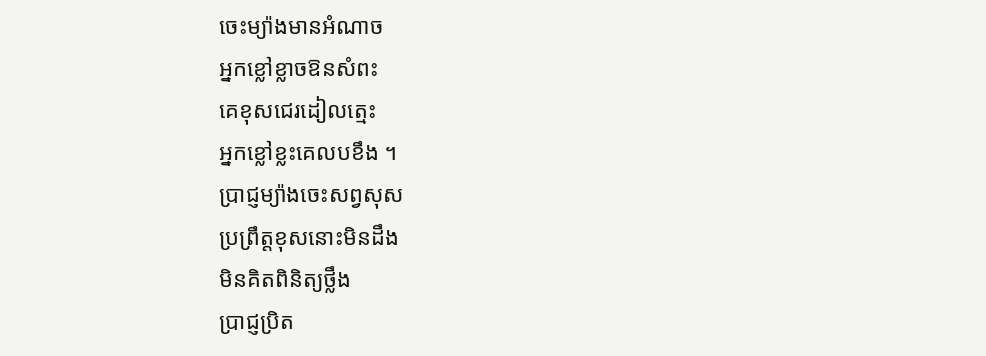ចេះម្យ៉ាងមានអំណាច
អ្នកខ្លៅខ្លាចឱនសំពះ
គេខុសជេរដៀលត្មេះ
អ្នកខ្លៅខ្លះគេលបខឹង ។
ប្រាជ្ញម្យ៉ាងចេះសព្វសុស
ប្រព្រឹត្តខុសនោះមិនដឹង
មិនគិតពិនិត្យថ្លឹង
ប្រាជ្ញប្រិត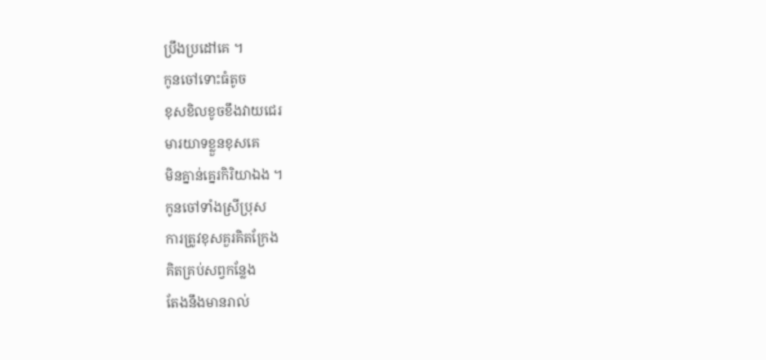ប្រឹងប្រដៅគេ ។
កូនចៅទោះធំតូច
ខុសខិលខូចខឹងវាយជេរ
មារយាទខ្លួនខុសគេ
មិនគ្នាន់គ្នេរកិរិយាឯង ។
កូនចៅទាំងស្រីប្រុស
ការត្រូវខុសគួរគិតក្រែង
គិតគ្រប់សព្វកន្លែង
តែងនឹងមានរាល់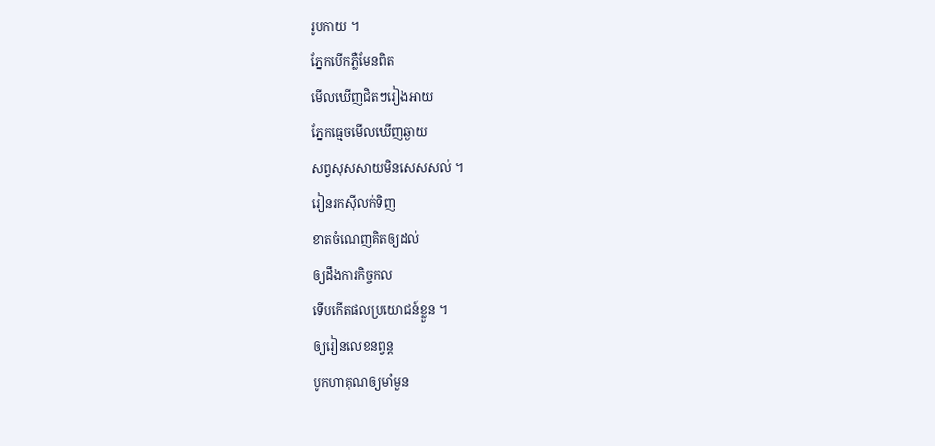រូបកាយ ។
ភ្នែកបើកភ្លឺមែនពិត
មើលឃើញជិតៗរៀងអាយ
ភ្នែកធ្មេចមើលឃើញឆ្ងាយ
សព្វសុសសាយមិនសេសសល់ ។
រៀនរកសុីលក់ទិញ
ខាតចំណេញគិតឲ្យដល់
ឲ្យដឹងការកិច្ចកល
ទើបកើតផលប្រយោជន៍ខ្លួន ។
ឲ្យរៀនលេខនព្វន្ត
បូកហាគុណឲ្យមាំមួន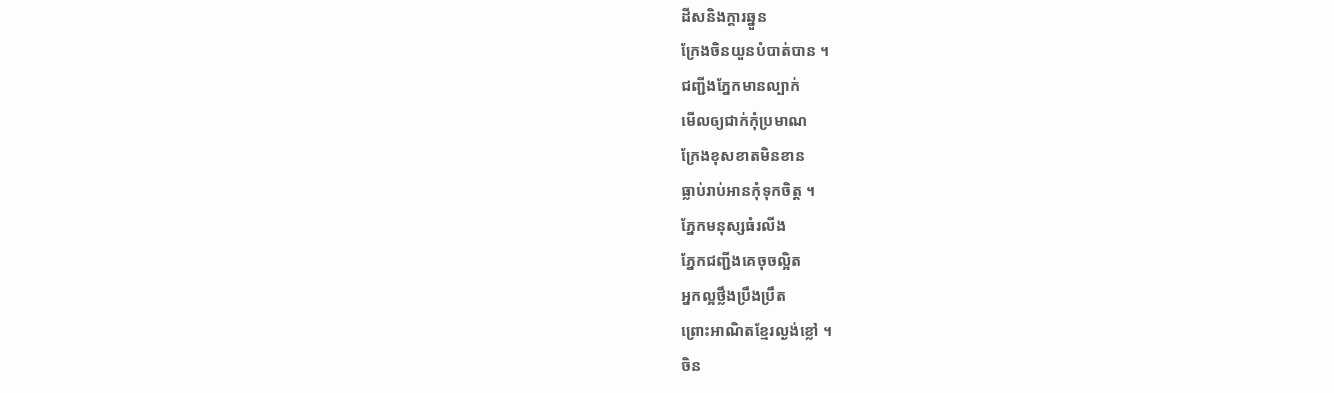ដីសនិងក្តារឆ្នួន
ក្រែងចិនយួនបំបាត់បាន ។
ជញ្ជីងភ្នែកមានល្បាក់
មើលឲ្យជាក់កុំប្រមាណ
ក្រែងខុសខាតមិនខាន
ធ្លាប់រាប់អានកុំទុកចិត្ត ។
ភ្នែកមនុស្សធំរលីង
ភ្នែកជញ្ជីងគេចុចល្អិត
អ្នកល្អថ្លឹងប្រឹងប្រឹត
ព្រោះអាណិតខ្មែរល្ងង់ខ្លៅ ។
ចិន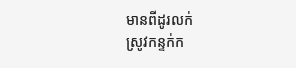មានពីដូរលក់
ស្រូវកន្ទក់ក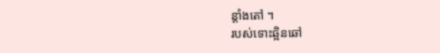ន្តាំងតៅ ។
របស់ទោះឆ្អិនឆៅ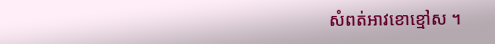សំពត់អាវខោខ្មៅស ។